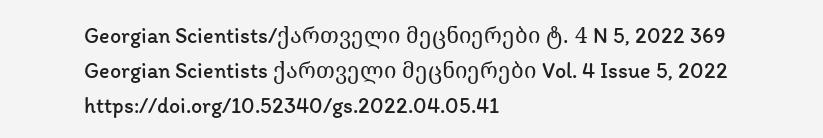Georgian Scientists/ქართველი მეცნიერები ტ. 4 N 5, 2022 369 Georgian Scientists ქართველი მეცნიერები Vol. 4 Issue 5, 2022 https://doi.org/10.52340/gs.2022.04.05.41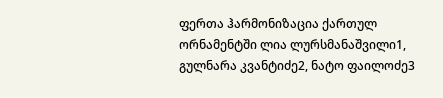ფერთა ჰარმონიზაცია ქართულ ორნამენტში ლია ლურსმანაშვილი1, გულნარა კვანტიძე2, ნატო ფაილოძე3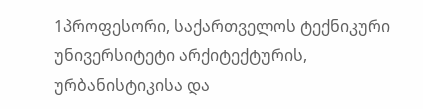1პროფესორი, საქართველოს ტექნიკური უნივერსიტეტი არქიტექტურის, ურბანისტიკისა და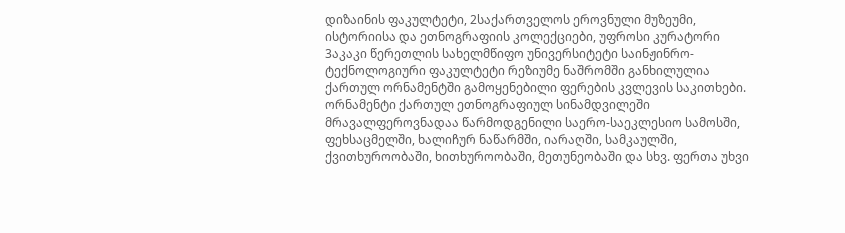დიზაინის ფაკულტეტი, 2საქართველოს ეროვნული მუზეუმი, ისტორიისა და ეთნოგრაფიის კოლექციები, უფროსი კურატორი 3აკაკი წერეთლის სახელმწიფო უნივერსიტეტი საინჟინრო- ტექნოლოგიური ფაკულტეტი რეზიუმე ნაშრომში განხილულია ქართულ ორნამენტში გამოყენებილი ფერების კვლევის საკითხები. ორნამენტი ქართულ ეთნოგრაფიულ სინამდვილეში მრავალფეროვნადაა წარმოდგენილი საერო-საეკლესიო სამოსში, ფეხსაცმელში, ხალიჩურ ნაწარმში, იარაღში, სამკაულში, ქვითხუროობაში, ხითხუროობაში, მეთუნეობაში და სხვ. ფერთა უხვი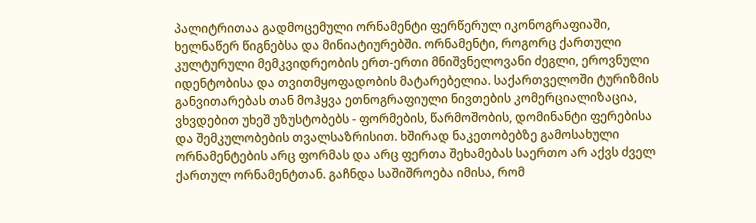პალიტრითაა გადმოცემული ორნამენტი ფერწერულ იკონოგრაფიაში, ხელნაწერ წიგნებსა და მინიატიურებში. ორნამენტი, როგორც ქართული კულტურული მემკვიდრეობის ერთ-ერთი მნიშვნელოვანი ძეგლი, ეროვნული იდენტობისა და თვითმყოფადობის მატარებელია. საქართველოში ტურიზმის განვითარებას თან მოჰყვა ეთნოგრაფიული ნივთების კომერციალიზაცია, ვხვდებით უხეშ უზუსტობებს - ფორმების, წარმოშობის, დომინანტი ფერებისა და შემკულობების თვალსაზრისით. ხშირად ნაკეთობებზე გამოსახული ორნამენტების არც ფორმას და არც ფერთა შეხამებას საერთო არ აქვს ძველ ქართულ ორნამენტთან. გაჩნდა საშიშროება იმისა, რომ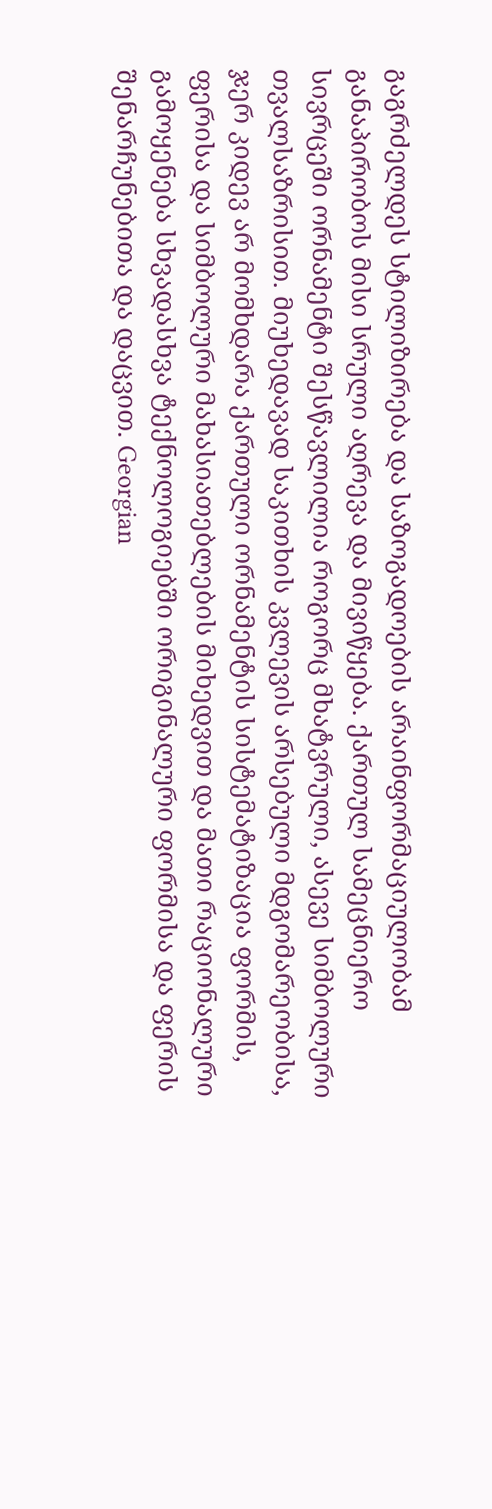გაგრძელდეს სტილიზირება და საზოგადოების არაინფორმაციულობამ განაპირობოს მისი სრული აღრევა და მივიწყება. ქართულ სამეცნიერო სივრცეში ორნამენტი შესწავლილია როგორც მხატვრული, ასევე სიმბოლური თვალსაზრისით. მიუხედავად საკითხის კვლევის არსებული მდგომარეობისა, ჯერ კიდევ არ მომხდარა ქართული ორნამენტის სისტემატიზაცია ფორმის, ფერისა და სიმბოლური მახასიათებლების მიხედვით და მათი რაციონალური გამოყენება სხვადასხვა ტექნოლოგიებში ორიგინალური ფორმისა და ფერის შენარჩუნებითა და დაცვით. Georgian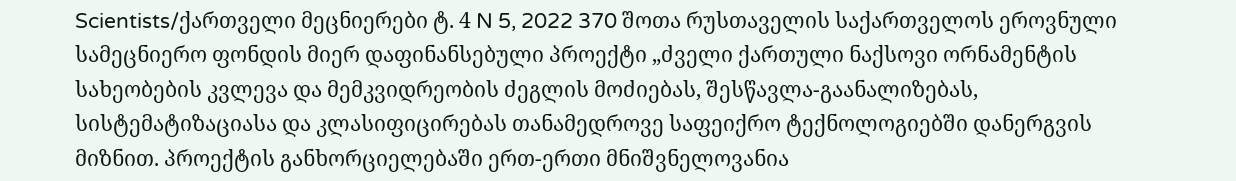Scientists/ქართველი მეცნიერები ტ. 4 N 5, 2022 370 შოთა რუსთაველის საქართველოს ეროვნული სამეცნიერო ფონდის მიერ დაფინანსებული პროექტი „ძველი ქართული ნაქსოვი ორნამენტის სახეობების კვლევა და მემკვიდრეობის ძეგლის მოძიებას, შესწავლა-გაანალიზებას, სისტემატიზაციასა და კლასიფიცირებას თანამედროვე საფეიქრო ტექნოლოგიებში დანერგვის მიზნით. პროექტის განხორციელებაში ერთ-ერთი მნიშვნელოვანია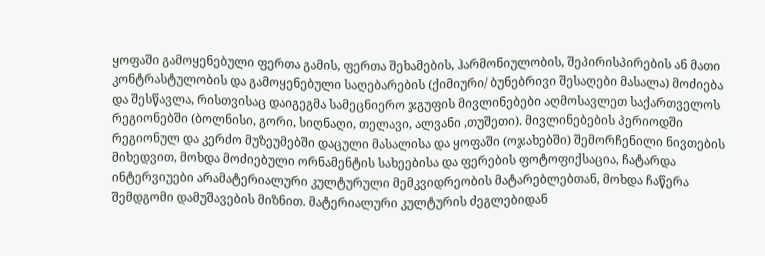ყოფაში გამოყენებული ფერთა გამის, ფერთა შეხამების, ჰარმონიულობის, შეპირისპირების ან მათი კონტრასტულობის და გამოყენებული საღებარების (ქიმიური/ ბუნებრივი შესაღები მასალა) მოძიება და შესწავლა, რისთვისაც დაიგეგმა სამეცნიერო ჯგუფის მივლინებები აღმოსავლეთ საქართველოს რეგიონებში (ბოლნისი, გორი, სიღნაღი, თელავი, ალვანი ,თუშეთი). მივლინებების პერიოდში რეგიონულ და კერძო მუზეუმებში დაცული მასალისა და ყოფაში (ოჯახებში) შემორჩენილი ნივთების მიხედვით, მოხდა მოძიებული ორნამენტის სახეებისა და ფერების ფოტოფიქსაცია, ჩატარდა ინტერვიუები არამატერიალური კულტურული მემკვიდრეობის მატარებლებთან, მოხდა ჩაწერა შემდგომი დამუშავების მიზნით. მატერიალური კულტურის ძეგლებიდან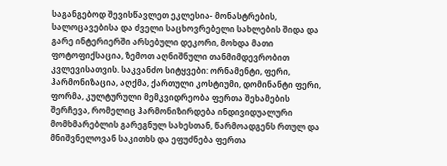საგანგებოდ შევისწავლეთ ეკლესია- მონასტრების, სალოცავებისა და ძველი საცხოვრებელი სახლების შიდა და გარე ინტერიერში არსებული დეკორი, მოხდა მათი ფოტოფიქსაცია, ზემოთ აღნიშნული თანმიმდევრობით კვლევისათვის. საკვანძო სიტყვები: ორნამენტი, ფერი, ჰარმონიზაცია, აღქმა, ქართული კოსტიუმი, დომინანტი ფერი, ფორმა, კულტურული მემკვიდრეობა ფერთა შეხამების შერჩევა, რომელიც ჰარმონიზირდება ინდივიდუალური მომხმარებლის გარეგნულ სახესთან, წარმოადგენს რთულ და მნიშვნელოვან საკითხს და ეფუძნება ფერთა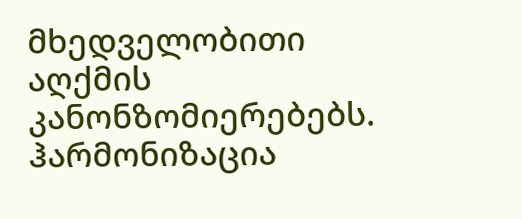მხედველობითი აღქმის კანონზომიერებებს. ჰარმონიზაცია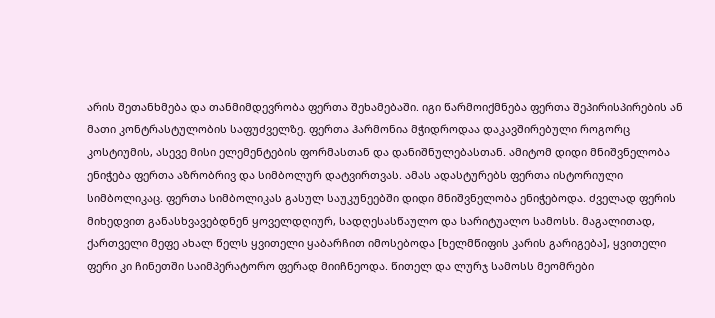არის შეთანხმება და თანმიმდევრობა ფერთა შეხამებაში. იგი წარმოიქმნება ფერთა შეპირისპირების ან მათი კონტრასტულობის საფუძველზე. ფერთა ჰარმონია მჭიდროდაა დაკავშირებული როგორც კოსტიუმის, ასევე მისი ელემენტების ფორმასთან და დანიშნულებასთან. ამიტომ დიდი მნიშვნელობა ენიჭება ფერთა აზრობრივ და სიმბოლურ დატვირთვას. ამას ადასტურებს ფერთა ისტორიული სიმბოლიკაც. ფერთა სიმბოლიკას გასულ საუკუნეებში დიდი მნიშვნელობა ენიჭებოდა. ძველად ფერის მიხედვით განასხვავებდნენ ყოველდღიურ, სადღესასწაულო და სარიტუალო სამოსს. მაგალითად, ქართველი მეფე ახალ წელს ყვითელი ყაბარჩით იმოსებოდა [ხელმწიფის კარის გარიგება], ყვითელი ფერი კი ჩინეთში საიმპერატორო ფერად მიიჩნეოდა. წითელ და ლურჯ სამოსს მეომრები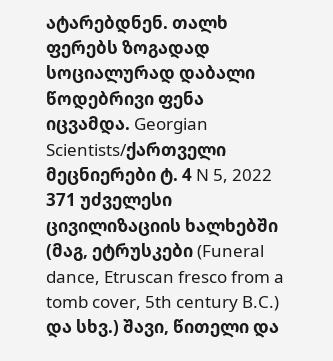ატარებდნენ. თალხ ფერებს ზოგადად სოციალურად დაბალი წოდებრივი ფენა იცვამდა. Georgian Scientists/ქართველი მეცნიერები ტ. 4 N 5, 2022 371 უძველესი ცივილიზაციის ხალხებში (მაგ, ეტრუსკები (Funeral dance, Etruscan fresco from a tomb cover, 5th century B.C.) და სხვ.) შავი, წითელი და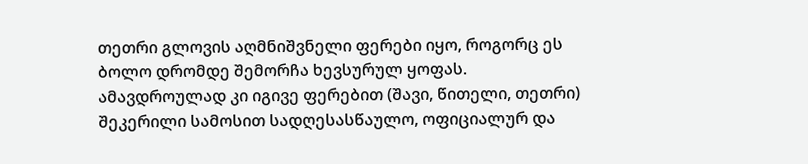თეთრი გლოვის აღმნიშვნელი ფერები იყო, როგორც ეს ბოლო დრომდე შემორჩა ხევსურულ ყოფას. ამავდროულად კი იგივე ფერებით (შავი, წითელი, თეთრი) შეკერილი სამოსით სადღესასწაულო, ოფიციალურ და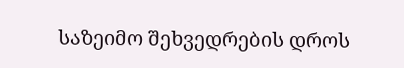საზეიმო შეხვედრების დროს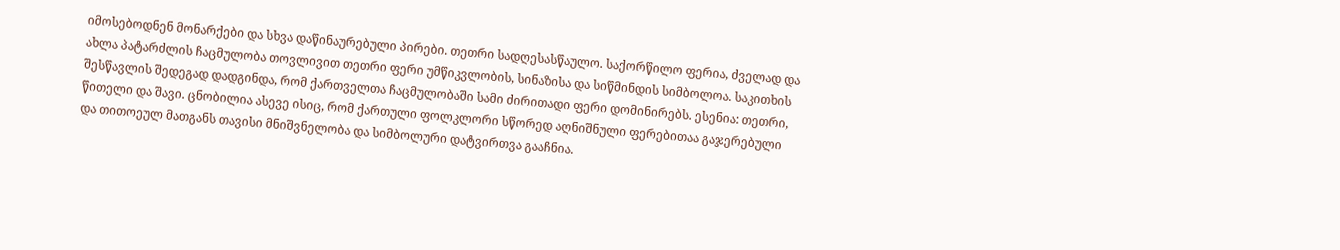იმოსებოდნენ მონარქები და სხვა დაწინაურებული პირები. თეთრი სადღესასწაულო. საქორწილო ფერია, ძველად და ახლა პატარძლის ჩაცმულობა თოვლივით თეთრი ფერი უმწიკვლობის, სინაზისა და სიწმინდის სიმბოლოა. საკითხის შესწავლის შედეგად დადგინდა, რომ ქართველთა ჩაცმულობაში სამი ძირითადი ფერი დომინირებს. ესენია: თეთრი, წითელი და შავი. ცნობილია ასევე ისიც, რომ ქართული ფოლკლორი სწორედ აღნიშნული ფერებითაა გაჯერებული და თითოეულ მათგანს თავისი მნიშვნელობა და სიმბოლური დატვირთვა გააჩნია.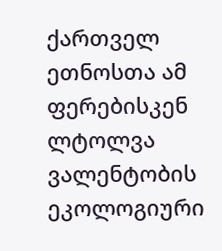ქართველ ეთნოსთა ამ ფერებისკენ ლტოლვა ვალენტობის ეკოლოგიური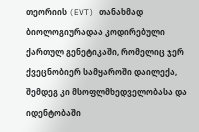თეორიის (EVT) თანახმად ბიოლოგიურადაა კოდირებული ქართულ გენეტიკაში, რომელიც ჯერ ქვეცნობიერ სამყაროში დაილექა, შემდეგ კი მსოფლმხედველობასა და იდენტობაში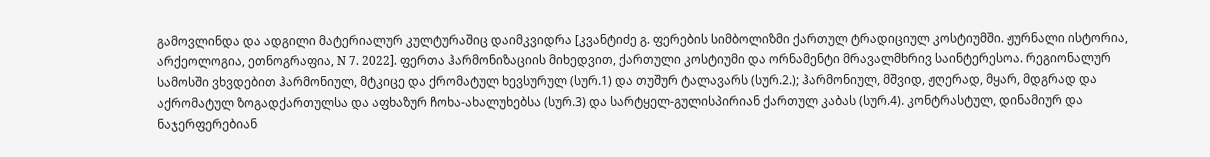გამოვლინდა და ადგილი მატერიალურ კულტურაშიც დაიმკვიდრა [კვანტიძე გ. ფერების სიმბოლიზმი ქართულ ტრადიციულ კოსტიუმში. ჟურნალი ისტორია, არქეოლოგია, ეთნოგრაფია, N 7. 2022]. ფერთა ჰარმონიზაციის მიხედვით, ქართული კოსტიუმი და ორნამენტი მრავალმხრივ საინტერესოა. რეგიონალურ სამოსში ვხვდებით ჰარმონიულ, მტკიცე და ქრომატულ ხევსურულ (სურ.1) და თუშურ ტალავარს (სურ.2.); ჰარმონიულ, მშვიდ, ჟღერად, მყარ, მდგრად და აქრომატულ ზოგადქართულსა და აფხაზურ ჩოხა-ახალუხებსა (სურ.3) და სარტყელ-გულისპირიან ქართულ კაბას (სურ.4). კონტრასტულ, დინამიურ და ნაჯერფერებიან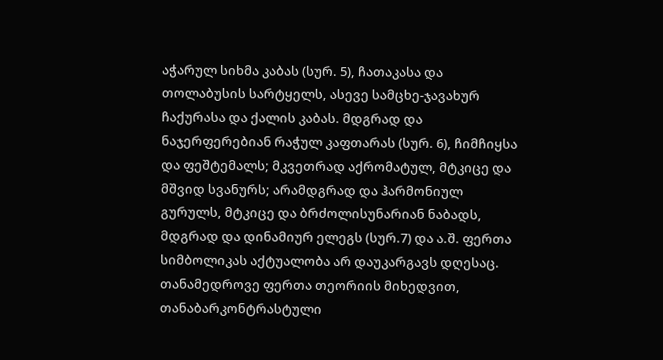აჭარულ სიხმა კაბას (სურ. 5), ჩათაკასა და თოლაბუსის სარტყელს, ასევე სამცხე-ჯავახურ ჩაქურასა და ქალის კაბას. მდგრად და ნაჯერფერებიან რაჭულ კაფთარას (სურ. 6), ჩიმჩიყსა და ფეშტემალს; მკვეთრად აქრომატულ, მტკიცე და მშვიდ სვანურს; არამდგრად და ჰარმონიულ გურულს, მტკიცე და ბრძოლისუნარიან ნაბადს, მდგრად და დინამიურ ელეგს (სურ.7) და ა.შ. ფერთა სიმბოლიკას აქტუალობა არ დაუკარგავს დღესაც. თანამედროვე ფერთა თეორიის მიხედვით, თანაბარკონტრასტული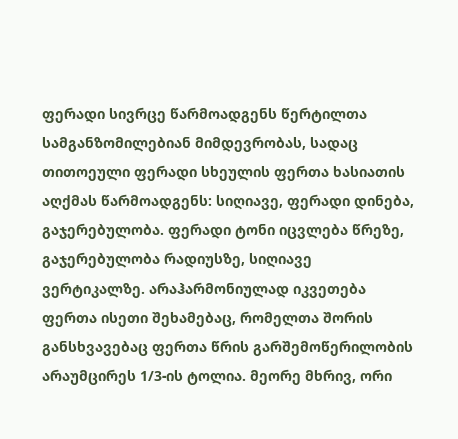ფერადი სივრცე წარმოადგენს წერტილთა სამგანზომილებიან მიმდევრობას, სადაც თითოეული ფერადი სხეულის ფერთა ხასიათის აღქმას წარმოადგენს: სიღიავე, ფერადი დინება, გაჯერებულობა. ფერადი ტონი იცვლება წრეზე, გაჯერებულობა რადიუსზე, სიღიავე ვერტიკალზე. არაჰარმონიულად იკვეთება ფერთა ისეთი შეხამებაც, რომელთა შორის განსხვავებაც ფერთა წრის გარშემოწერილობის არაუმცირეს 1/3-ის ტოლია. მეორე მხრივ, ორი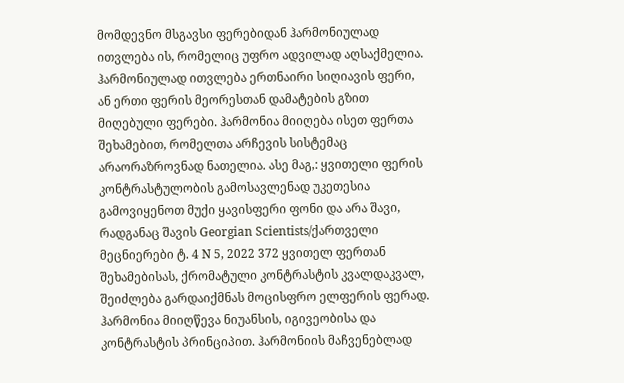მომდევნო მსგავსი ფერებიდან ჰარმონიულად ითვლება ის, რომელიც უფრო ადვილად აღსაქმელია. ჰარმონიულად ითვლება ერთნაირი სიღიავის ფერი, ან ერთი ფერის მეორესთან დამატების გზით მიღებული ფერები. ჰარმონია მიიღება ისეთ ფერთა შეხამებით, რომელთა არჩევის სისტემაც არაორაზროვნად ნათელია. ასე მაგ,: ყვითელი ფერის კონტრასტულობის გამოსავლენად უკეთესია გამოვიყენოთ მუქი ყავისფერი ფონი და არა შავი, რადგანაც შავის Georgian Scientists/ქართველი მეცნიერები ტ. 4 N 5, 2022 372 ყვითელ ფერთან შეხამებისას, ქრომატული კონტრასტის კვალდაკვალ, შეიძლება გარდაიქმნას მოცისფრო ელფერის ფერად. ჰარმონია მიიღწევა ნიუანსის, იგივეობისა და კონტრასტის პრინციპით. ჰარმონიის მაჩვენებლად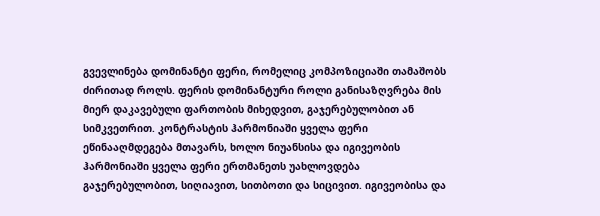გვევლინება დომინანტი ფერი, რომელიც კომპოზიციაში თამაშობს ძირითად როლს. ფერის დომინანტური როლი განისაზღვრება მის მიერ დაკავებული ფართობის მიხედვით, გაჯერებულობით ან სიმკვეთრით. კონტრასტის ჰარმონიაში ყველა ფერი ეწინააღმდეგება მთავარს, ხოლო ნიუანსისა და იგივეობის ჰარმონიაში ყველა ფერი ერთმანეთს უახლოვდება გაჯერებულობით, სიღიავით, სითბოთი და სიცივით. იგივეობისა და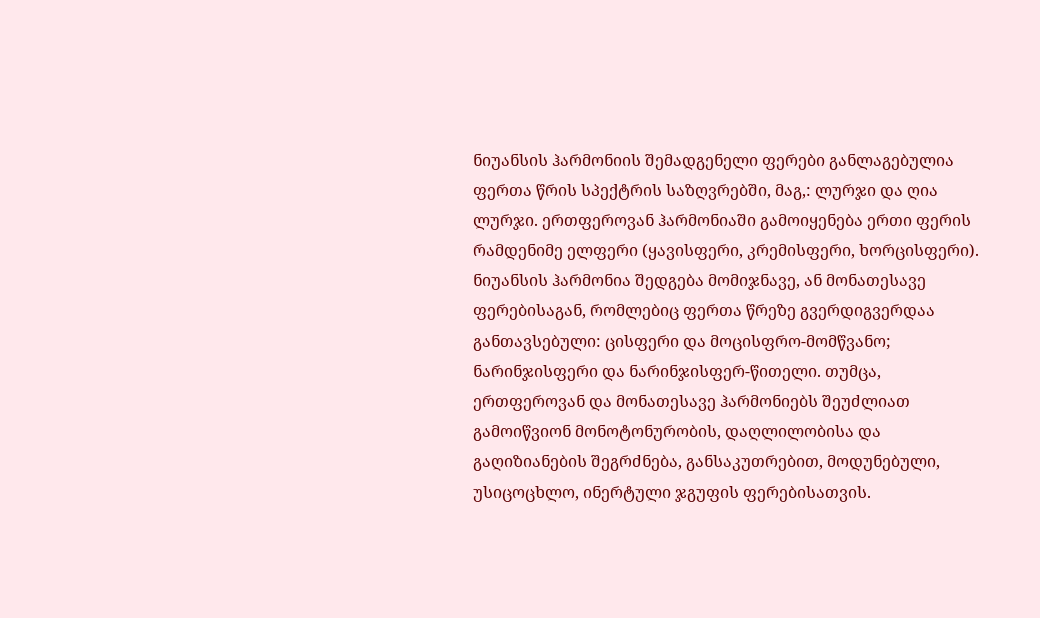ნიუანსის ჰარმონიის შემადგენელი ფერები განლაგებულია ფერთა წრის სპექტრის საზღვრებში, მაგ,: ლურჯი და ღია ლურჯი. ერთფეროვან ჰარმონიაში გამოიყენება ერთი ფერის რამდენიმე ელფერი (ყავისფერი, კრემისფერი, ხორცისფერი). ნიუანსის ჰარმონია შედგება მომიჯნავე, ან მონათესავე ფერებისაგან, რომლებიც ფერთა წრეზე გვერდიგვერდაა განთავსებული: ცისფერი და მოცისფრო-მომწვანო; ნარინჯისფერი და ნარინჯისფერ-წითელი. თუმცა, ერთფეროვან და მონათესავე ჰარმონიებს შეუძლიათ გამოიწვიონ მონოტონურობის, დაღლილობისა და გაღიზიანების შეგრძნება, განსაკუთრებით, მოდუნებული, უსიცოცხლო, ინერტული ჯგუფის ფერებისათვის.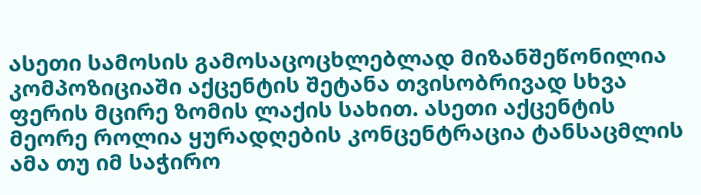ასეთი სამოსის გამოსაცოცხლებლად მიზანშეწონილია კომპოზიციაში აქცენტის შეტანა თვისობრივად სხვა ფერის მცირე ზომის ლაქის სახით. ასეთი აქცენტის მეორე როლია ყურადღების კონცენტრაცია ტანსაცმლის ამა თუ იმ საჭირო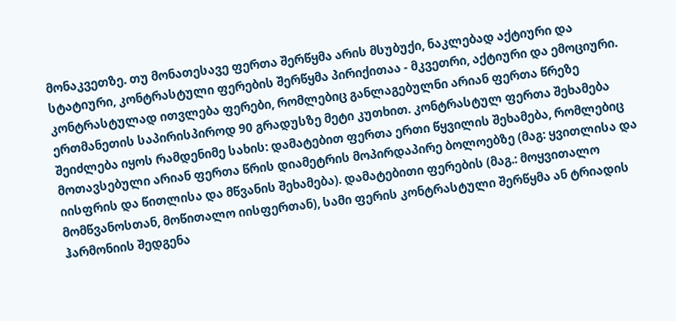მონაკვეთზე. თუ მონათესავე ფერთა შერწყმა არის მსუბუქი, ნაკლებად აქტიური და სტატიური, კონტრასტული ფერების შერწყმა პირიქითაა - მკვეთრი, აქტიური და ემოციური. კონტრასტულად ითვლება ფერები, რომლებიც განლაგებულნი არიან ფერთა წრეზე ერთმანეთის საპირისპიროდ 90 გრადუსზე მეტი კუთხით. კონტრასტულ ფერთა შეხამება შეიძლება იყოს რამდენიმე სახის: დამატებით ფერთა ერთი წყვილის შეხამება, რომლებიც მოთავსებული არიან ფერთა წრის დიამეტრის მოპირდაპირე ბოლოებზე (მაგ: ყვითლისა და იისფრის და წითლისა და მწვანის შეხამება). დამატებითი ფერების (მაგ.: მოყვითალო მომწვანოსთან, მოწითალო იისფერთან), სამი ფერის კონტრასტული შერწყმა ან ტრიადის ჰარმონიის შედგენა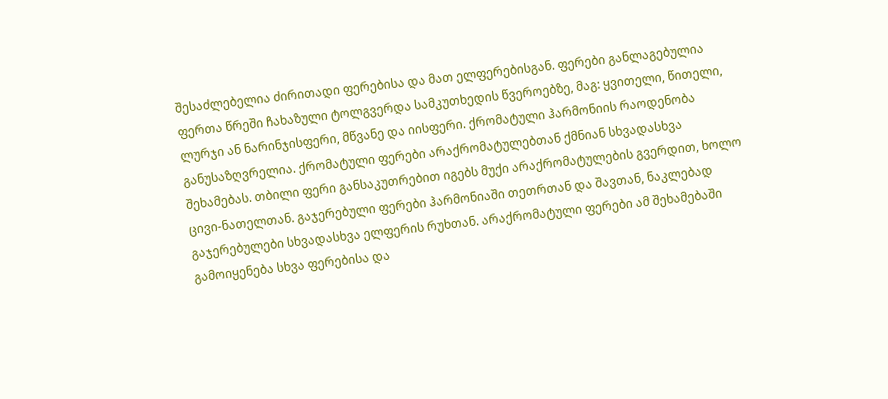შესაძლებელია ძირითადი ფერებისა და მათ ელფერებისგან. ფერები განლაგებულია ფერთა წრეში ჩახაზული ტოლგვერდა სამკუთხედის წვეროებზე, მაგ: ყვითელი, წითელი, ლურჯი ან ნარინჯისფერი, მწვანე და იისფერი. ქრომატული ჰარმონიის რაოდენობა განუსაზღვრელია. ქრომატული ფერები არაქრომატულებთან ქმნიან სხვადასხვა შეხამებას. თბილი ფერი განსაკუთრებით იგებს მუქი არაქრომატულების გვერდით, ხოლო ცივი-ნათელთან. გაჯერებული ფერები ჰარმონიაში თეთრთან და შავთან, ნაკლებად გაჯერებულები სხვადასხვა ელფერის რუხთან. არაქრომატული ფერები ამ შეხამებაში გამოიყენება სხვა ფერებისა და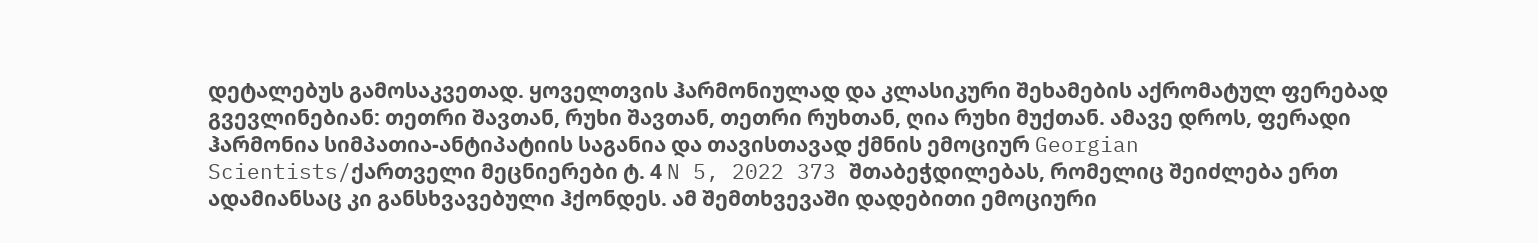დეტალებუს გამოსაკვეთად. ყოველთვის ჰარმონიულად და კლასიკური შეხამების აქრომატულ ფერებად გვევლინებიან: თეთრი შავთან, რუხი შავთან, თეთრი რუხთან, ღია რუხი მუქთან. ამავე დროს, ფერადი ჰარმონია სიმპათია-ანტიპატიის საგანია და თავისთავად ქმნის ემოციურ Georgian Scientists/ქართველი მეცნიერები ტ. 4 N 5, 2022 373 შთაბეჭდილებას, რომელიც შეიძლება ერთ ადამიანსაც კი განსხვავებული ჰქონდეს. ამ შემთხვევაში დადებითი ემოციური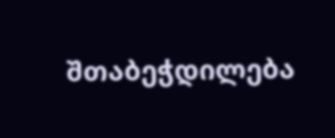შთაბეჭდილება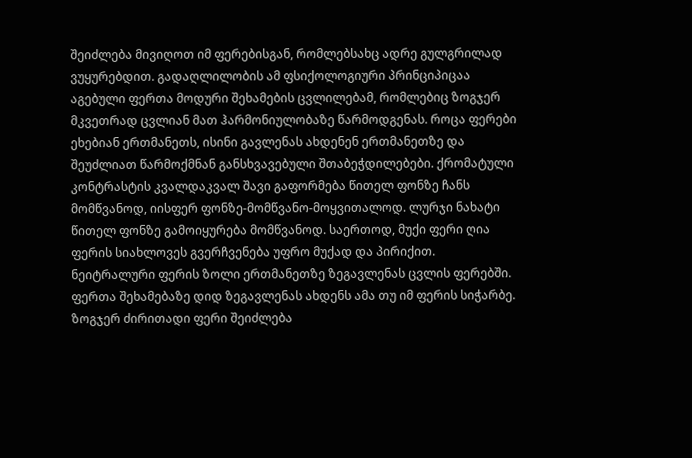შეიძლება მივიღოთ იმ ფერებისგან, რომლებსახც ადრე გულგრილად ვუყურებდით. გადაღლილობის ამ ფსიქოლოგიური პრინციპიცაა აგებული ფერთა მოდური შეხამების ცვლილებამ, რომლებიც ზოგჯერ მკვეთრად ცვლიან მათ ჰარმონიულობაზე წარმოდგენას. როცა ფერები ეხებიან ერთმანეთს, ისინი გავლენას ახდენენ ერთმანეთზე და შეუძლიათ წარმოქმნან განსხვავებული შთაბეჭდილებები. ქრომატული კონტრასტის კვალდაკვალ შავი გაფორმება წითელ ფონზე ჩანს მომწვანოდ, იისფერ ფონზე-მომწვანო-მოყვითალოდ. ლურჯი ნახატი წითელ ფონზე გამოიყურება მომწვანოდ. საერთოდ, მუქი ფერი ღია ფერის სიახლოვეს გვერჩვენება უფრო მუქად და პირიქით. ნეიტრალური ფერის ზოლი ერთმანეთზე ზეგავლენას ცვლის ფერებში. ფერთა შეხამებაზე დიდ ზეგავლენას ახდენს ამა თუ იმ ფერის სიჭარბე. ზოგჯერ ძირითადი ფერი შეიძლება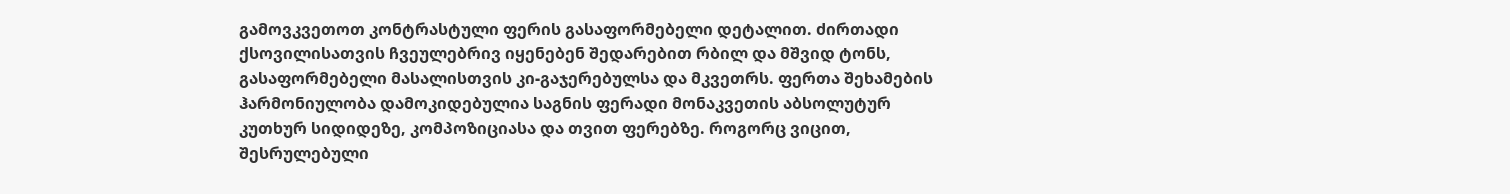გამოვკვეთოთ კონტრასტული ფერის გასაფორმებელი დეტალით. ძირთადი ქსოვილისათვის ჩვეულებრივ იყენებენ შედარებით რბილ და მშვიდ ტონს, გასაფორმებელი მასალისთვის კი-გაჯერებულსა და მკვეთრს. ფერთა შეხამების ჰარმონიულობა დამოკიდებულია საგნის ფერადი მონაკვეთის აბსოლუტურ კუთხურ სიდიდეზე, კომპოზიციასა და თვით ფერებზე. როგორც ვიცით, შესრულებული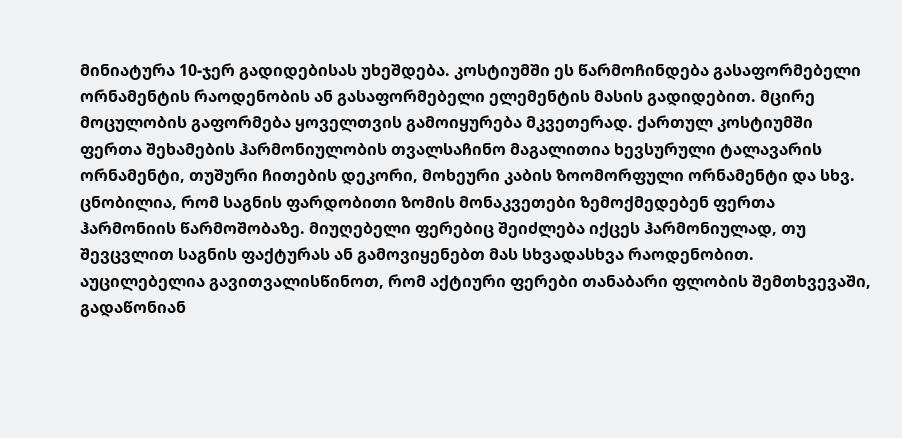მინიატურა 10-ჯერ გადიდებისას უხეშდება. კოსტიუმში ეს წარმოჩინდება გასაფორმებელი ორნამენტის რაოდენობის ან გასაფორმებელი ელემენტის მასის გადიდებით. მცირე მოცულობის გაფორმება ყოველთვის გამოიყურება მკვეთერად. ქართულ კოსტიუმში ფერთა შეხამების ჰარმონიულობის თვალსაჩინო მაგალითია ხევსურული ტალავარის ორნამენტი, თუშური ჩითების დეკორი, მოხეური კაბის ზოომორფული ორნამენტი და სხვ. ცნობილია, რომ საგნის ფარდობითი ზომის მონაკვეთები ზემოქმედებენ ფერთა ჰარმონიის წარმოშობაზე. მიუღებელი ფერებიც შეიძლება იქცეს ჰარმონიულად, თუ შევცვლით საგნის ფაქტურას ან გამოვიყენებთ მას სხვადასხვა რაოდენობით. აუცილებელია გავითვალისწინოთ, რომ აქტიური ფერები თანაბარი ფლობის შემთხვევაში, გადაწონიან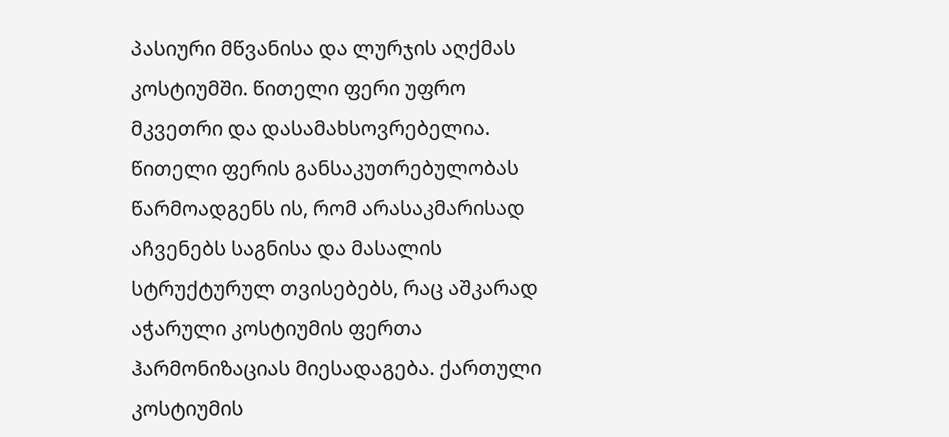პასიური მწვანისა და ლურჯის აღქმას კოსტიუმში. წითელი ფერი უფრო მკვეთრი და დასამახსოვრებელია. წითელი ფერის განსაკუთრებულობას წარმოადგენს ის, რომ არასაკმარისად აჩვენებს საგნისა და მასალის სტრუქტურულ თვისებებს, რაც აშკარად აჭარული კოსტიუმის ფერთა ჰარმონიზაციას მიესადაგება. ქართული კოსტიუმის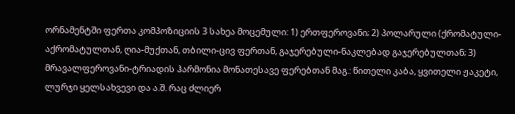ორნამენტში ფერთა კომპოზიციის 3 სახეა მოცემული: 1) ერთფეროვანი; 2) პოლარული (ქრომატული-აქრომატულთან, ღია-მუქთან, თბილი-ცივ ფერთან, გაჯერებული-ნაკლებად გაჯერებულთან; 3) მრავალფეროვანი-ტრიადის ჰარმონია მონათესავე ფერებთან მაგ.: წითელი კაბა, ყვითელი ჟაკეტი, ლურჯი ყელსახვევი და ა.შ. რაც ძლიერ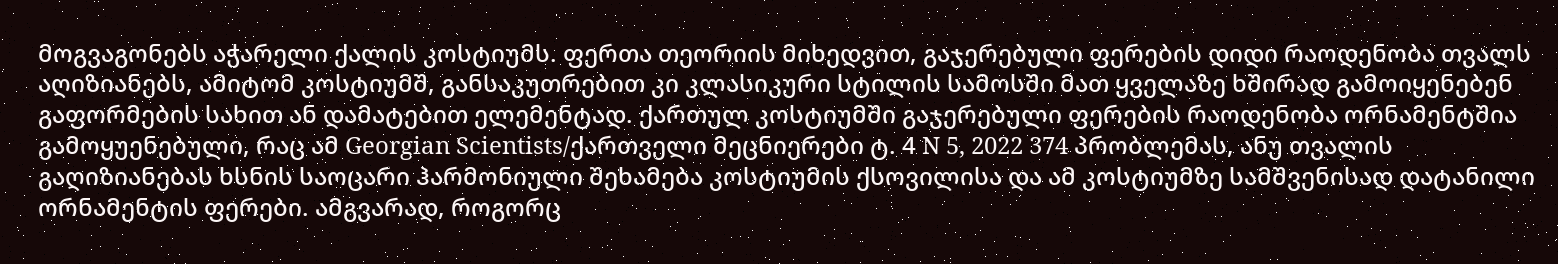მოგვაგონებს აჭარელი ქალის კოსტიუმს. ფერთა თეორიის მიხედვით, გაჯერებული ფერების დიდი რაოდენობა თვალს აღიზიანებს, ამიტომ კოსტიუმშ, განსაკუთრებით კი კლასიკური სტილის სამოსში მათ ყველაზე ხშირად გამოიყენებენ გაფორმების სახით ან დამატებით ელემენტად. ქართულ კოსტიუმში გაჯერებული ფერების რაოდენობა ორნამენტშია გამოყუენებული, რაც ამ Georgian Scientists/ქართველი მეცნიერები ტ. 4 N 5, 2022 374 პრობლემას, ანუ თვალის გაღიზიანებას ხსნის საოცარი ჰარმონიული შეხამება კოსტიუმის ქსოვილისა და ამ კოსტიუმზე სამშვენისად დატანილი ორნამენტის ფერები. ამგვარად, როგორც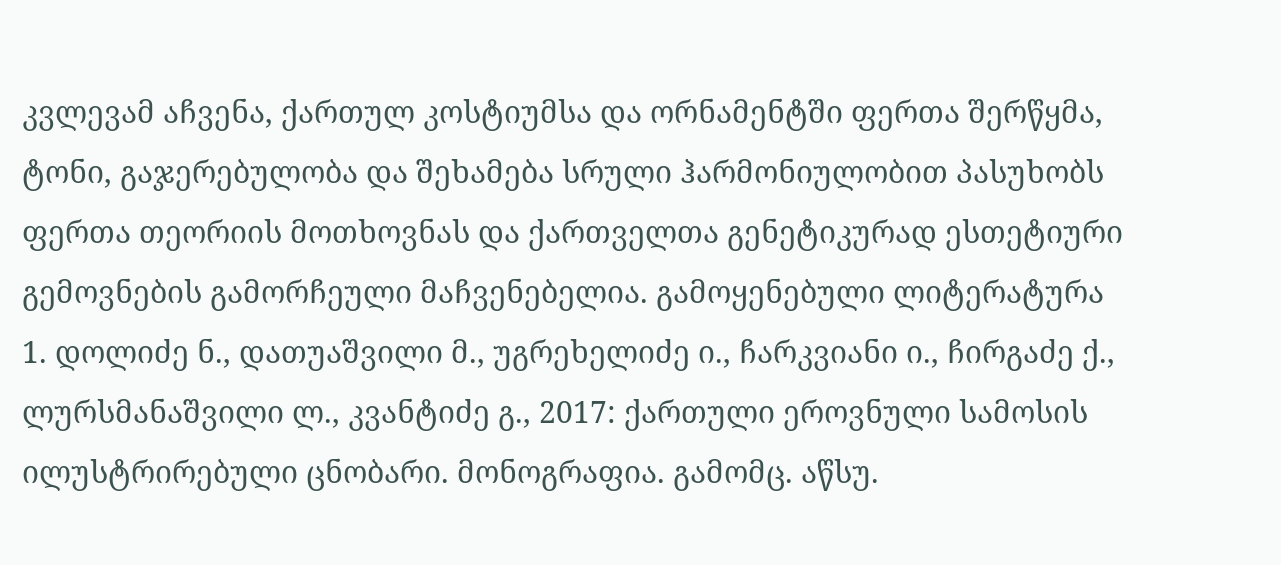კვლევამ აჩვენა, ქართულ კოსტიუმსა და ორნამენტში ფერთა შერწყმა, ტონი, გაჯერებულობა და შეხამება სრული ჰარმონიულობით პასუხობს ფერთა თეორიის მოთხოვნას და ქართველთა გენეტიკურად ესთეტიური გემოვნების გამორჩეული მაჩვენებელია. გამოყენებული ლიტერატურა 1. დოლიძე ნ., დათუაშვილი მ., უგრეხელიძე ი., ჩარკვიანი ი., ჩირგაძე ქ., ლურსმანაშვილი ლ., კვანტიძე გ., 2017: ქართული ეროვნული სამოსის ილუსტრირებული ცნობარი. მონოგრაფია. გამომც. აწსუ.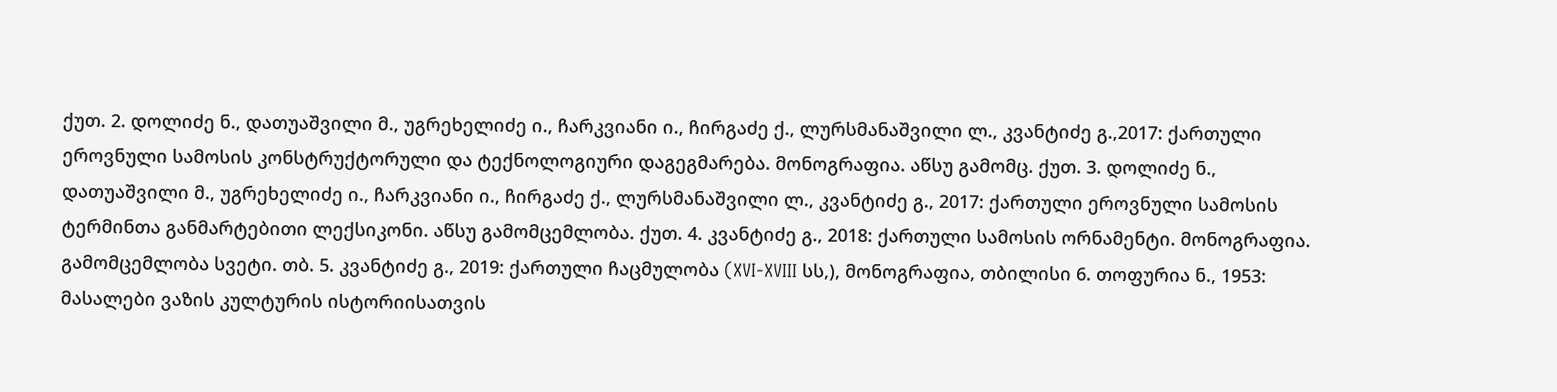ქუთ. 2. დოლიძე ნ., დათუაშვილი მ., უგრეხელიძე ი., ჩარკვიანი ი., ჩირგაძე ქ., ლურსმანაშვილი ლ., კვანტიძე გ.,2017: ქართული ეროვნული სამოსის კონსტრუქტორული და ტექნოლოგიური დაგეგმარება. მონოგრაფია. აწსუ გამომც. ქუთ. 3. დოლიძე ნ., დათუაშვილი მ., უგრეხელიძე ი., ჩარკვიანი ი., ჩირგაძე ქ., ლურსმანაშვილი ლ., კვანტიძე გ., 2017: ქართული ეროვნული სამოსის ტერმინთა განმარტებითი ლექსიკონი. აწსუ გამომცემლობა. ქუთ. 4. კვანტიძე გ., 2018: ქართული სამოსის ორნამენტი. მონოგრაფია. გამომცემლობა სვეტი. თბ. 5. კვანტიძე გ., 2019: ქართული ჩაცმულობა (XVI-XVIII სს,), მონოგრაფია, თბილისი 6. თოფურია ნ., 1953: მასალები ვაზის კულტურის ისტორიისათვის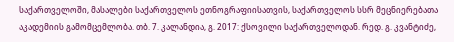საქართველოში, მასალები საქართველოს ეთნოგრაფიისათვის, საქართველოს სსრ მეცნიერებათა აკადემიის გამომცემლობა. თბ. 7. კალანდია, გ. 2017: ქსოვილი საქართველოდან. რედ. გ. კვანტიძე,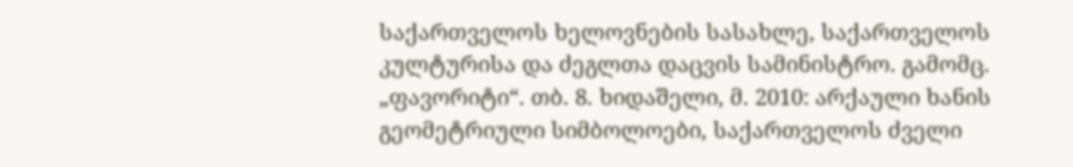საქართველოს ხელოვნების სასახლე, საქართველოს კულტურისა და ძეგლთა დაცვის სამინისტრო. გამომც. „ფავორიტი“. თბ. 8. ხიდაშელი, მ. 2010: არქაული ხანის გეომეტრიული სიმბოლოები, საქართველოს ძველი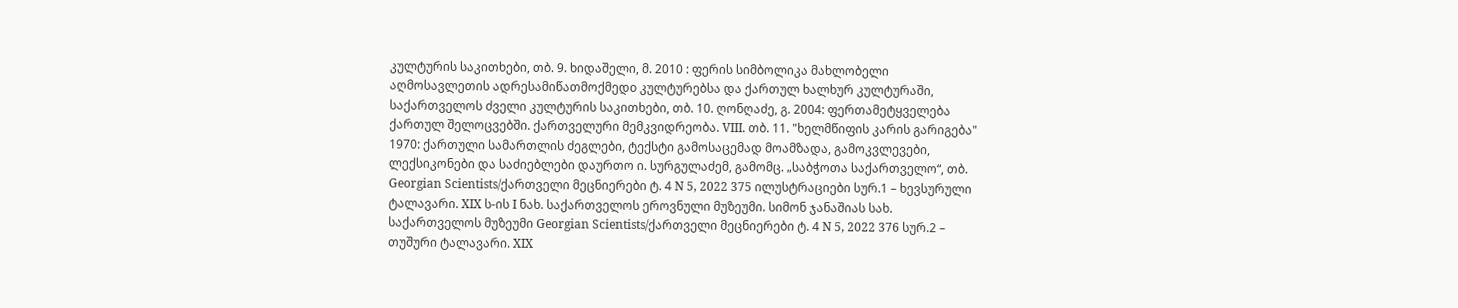კულტურის საკითხები, თბ. 9. ხიდაშელი, მ. 2010 : ფერის სიმბოლიკა მახლობელი აღმოსავლეთის ადრესამიწათმოქმედo კულტურებსა და ქართულ ხალხურ კულტურაში, საქართველოს ძველი კულტურის საკითხები, თბ. 10. ღონღაძე, გ. 2004: ფერთამეტყველება ქართულ შელოცვებში. ქართველური მემკვიდრეობა. VIII. თბ. 11. "ხელმწიფის კარის გარიგება" 1970: ქართული სამართლის ძეგლები, ტექსტი გამოსაცემად მოამზადა, გამოკვლევები, ლექსიკონები და საძიებლები დაურთო ი. სურგულაძემ, გამომც. „საბჭოთა საქართველო“, თბ. Georgian Scientists/ქართველი მეცნიერები ტ. 4 N 5, 2022 375 ილუსტრაციები სურ.1 – ხევსურული ტალავარი. XIX ს-ის I ნახ. საქართველოს ეროვნული მუზეუმი. სიმონ ჯანაშიას სახ. საქართველოს მუზეუმი Georgian Scientists/ქართველი მეცნიერები ტ. 4 N 5, 2022 376 სურ.2 – თუშური ტალავარი. XIX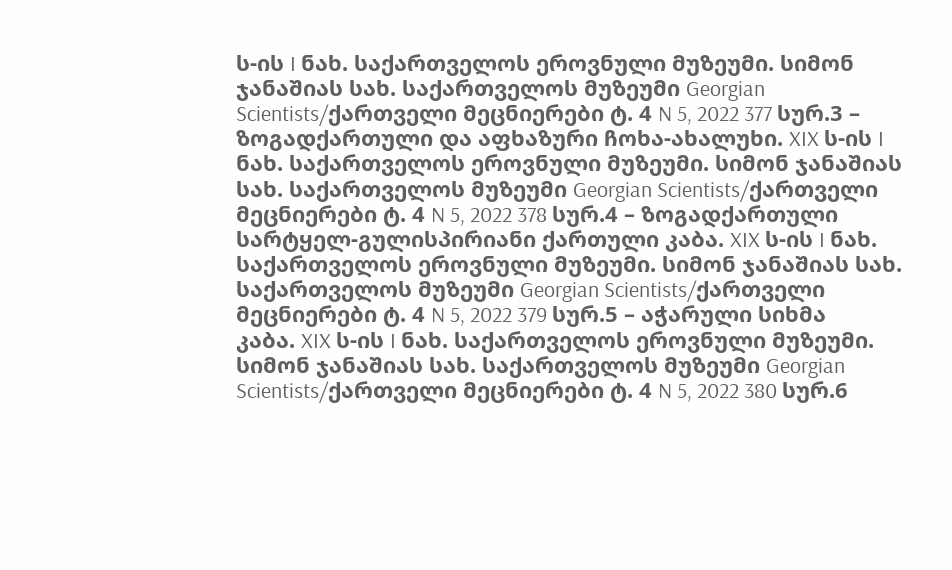ს-ის I ნახ. საქართველოს ეროვნული მუზეუმი. სიმონ ჯანაშიას სახ. საქართველოს მუზეუმი Georgian Scientists/ქართველი მეცნიერები ტ. 4 N 5, 2022 377 სურ.3 – ზოგადქართული და აფხაზური ჩოხა-ახალუხი. XIX ს-ის I ნახ. საქართველოს ეროვნული მუზეუმი. სიმონ ჯანაშიას სახ. საქართველოს მუზეუმი Georgian Scientists/ქართველი მეცნიერები ტ. 4 N 5, 2022 378 სურ.4 – ზოგადქართული სარტყელ-გულისპირიანი ქართული კაბა. XIX ს-ის I ნახ. საქართველოს ეროვნული მუზეუმი. სიმონ ჯანაშიას სახ. საქართველოს მუზეუმი Georgian Scientists/ქართველი მეცნიერები ტ. 4 N 5, 2022 379 სურ.5 – აჭარული სიხმა კაბა. XIX ს-ის I ნახ. საქართველოს ეროვნული მუზეუმი. სიმონ ჯანაშიას სახ. საქართველოს მუზეუმი Georgian Scientists/ქართველი მეცნიერები ტ. 4 N 5, 2022 380 სურ.6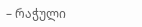– რაჭული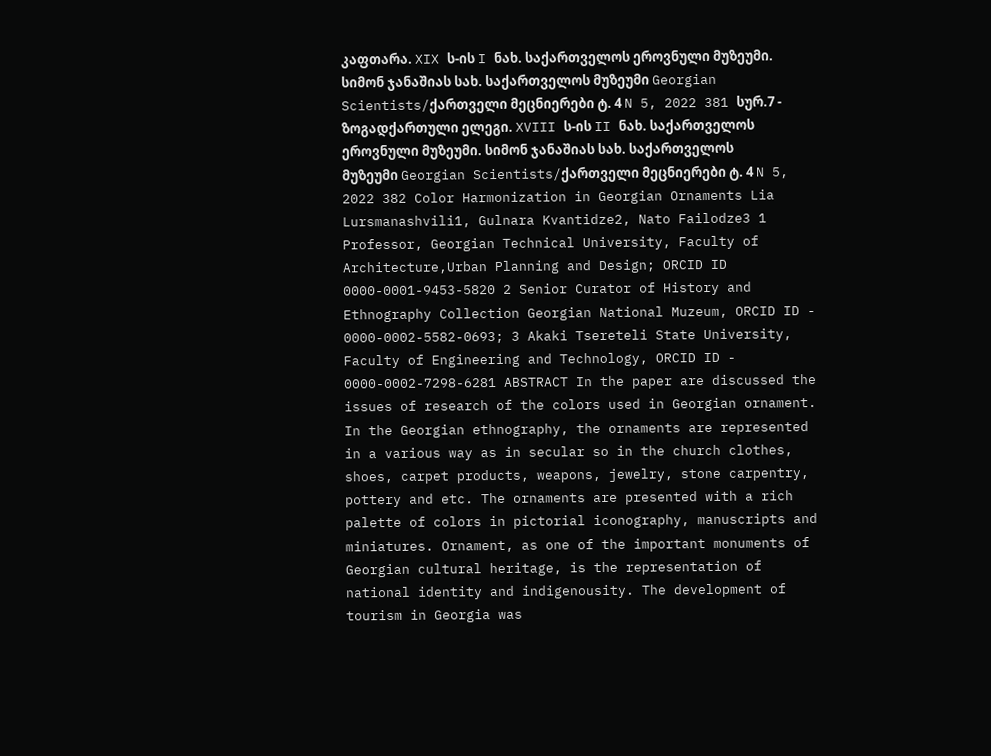კაფთარა. XIX ს-ის I ნახ. საქართველოს ეროვნული მუზეუმი. სიმონ ჯანაშიას სახ. საქართველოს მუზეუმი Georgian Scientists/ქართველი მეცნიერები ტ. 4 N 5, 2022 381 სურ.7 - ზოგადქართული ელეგი. XVIII ს-ის II ნახ. საქართველოს ეროვნული მუზეუმი. სიმონ ჯანაშიას სახ. საქართველოს მუზეუმი Georgian Scientists/ქართველი მეცნიერები ტ. 4 N 5, 2022 382 Color Harmonization in Georgian Ornaments Lia Lursmanashvili1, Gulnara Kvantidze2, Nato Failodze3 1 Professor, Georgian Technical University, Faculty of Architecture,Urban Planning and Design; ORCID ID 0000-0001-9453-5820 2 Senior Curator of History and Ethnography Collection Georgian National Muzeum, ORCID ID - 0000-0002-5582-0693; 3 Akaki Tsereteli State University, Faculty of Engineering and Technology, ORCID ID - 0000-0002-7298-6281 ABSTRACT In the paper are discussed the issues of research of the colors used in Georgian ornament. In the Georgian ethnography, the ornaments are represented in a various way as in secular so in the church clothes, shoes, carpet products, weapons, jewelry, stone carpentry, pottery and etc. The ornaments are presented with a rich palette of colors in pictorial iconography, manuscripts and miniatures. Ornament, as one of the important monuments of Georgian cultural heritage, is the representation of national identity and indigenousity. The development of tourism in Georgia was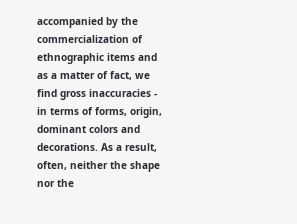accompanied by the commercialization of ethnographic items and as a matter of fact, we find gross inaccuracies - in terms of forms, origin, dominant colors and decorations. As a result, often, neither the shape nor the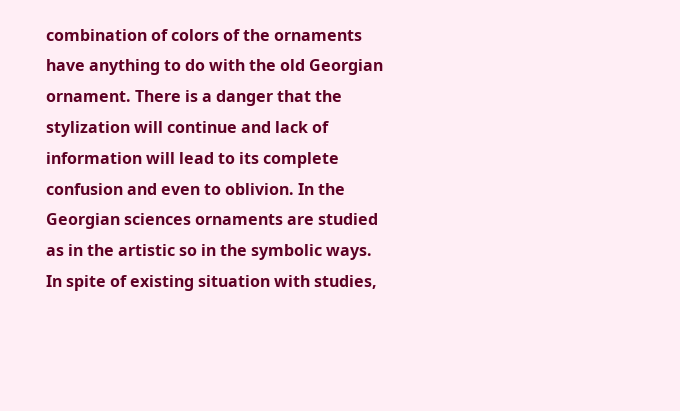combination of colors of the ornaments have anything to do with the old Georgian ornament. There is a danger that the stylization will continue and lack of information will lead to its complete confusion and even to oblivion. In the Georgian sciences ornaments are studied as in the artistic so in the symbolic ways. In spite of existing situation with studies,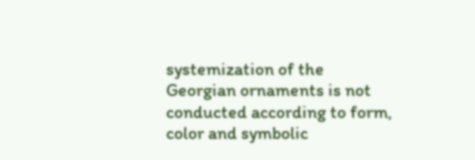systemization of the Georgian ornaments is not conducted according to form, color and symbolic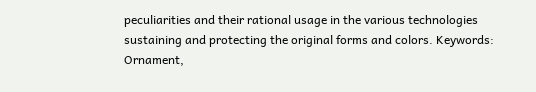peculiarities and their rational usage in the various technologies sustaining and protecting the original forms and colors. Keywords: Ornament,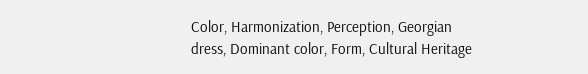Color, Harmonization, Perception, Georgian dress, Dominant color, Form, Cultural Heritage